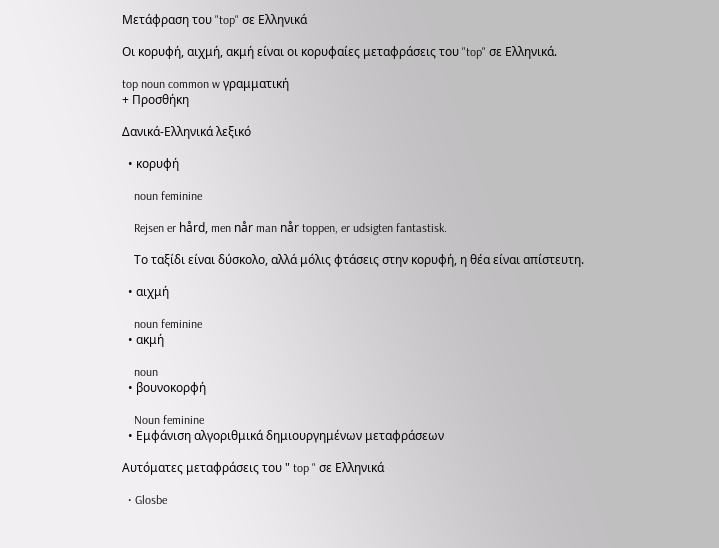Μετάφραση του "top" σε Ελληνικά

Οι κορυφή, αιχμή, ακμή είναι οι κορυφαίες μεταφράσεις του "top" σε Ελληνικά.

top noun common w γραμματική
+ Προσθήκη

Δανικά-Ελληνικά λεξικό

  • κορυφή

    noun feminine

    Rejsen er hård, men når man når toppen, er udsigten fantastisk.

    Tο ταξίδι είναι δύσκολο, αλλά μόλις φτάσεις στην κορυφή, η θέα είναι απίστευτη.

  • αιχμή

    noun feminine
  • ακμή

    noun
  • βουνοκορφή

    Noun feminine
  • Εμφάνιση αλγοριθμικά δημιουργημένων μεταφράσεων

Αυτόματες μεταφράσεις του " top " σε Ελληνικά

  • Glosbe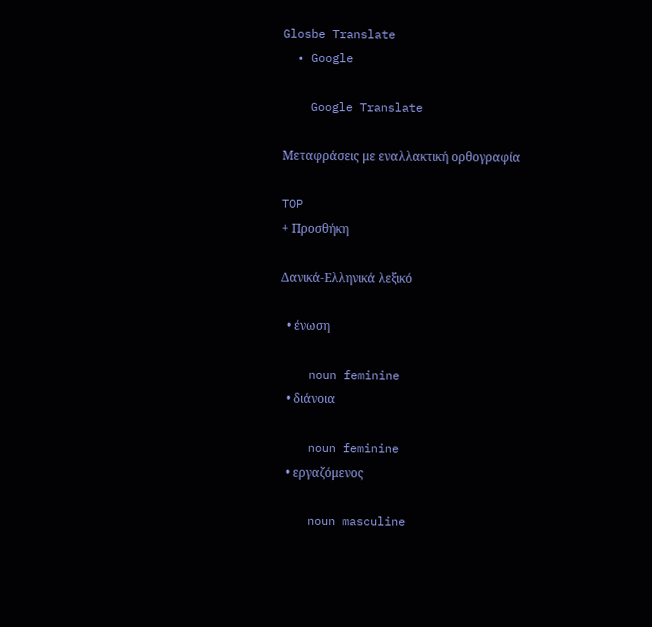Glosbe Translate
  • Google

    Google Translate

Μεταφράσεις με εναλλακτική ορθογραφία

TOP
+ Προσθήκη

Δανικά-Ελληνικά λεξικό

  • ένωση

    noun feminine
  • διάνοια

    noun feminine
  • εργαζόμενος

    noun masculine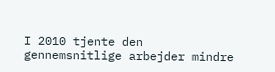I 2010 tjente den gennemsnitlige arbejder mindre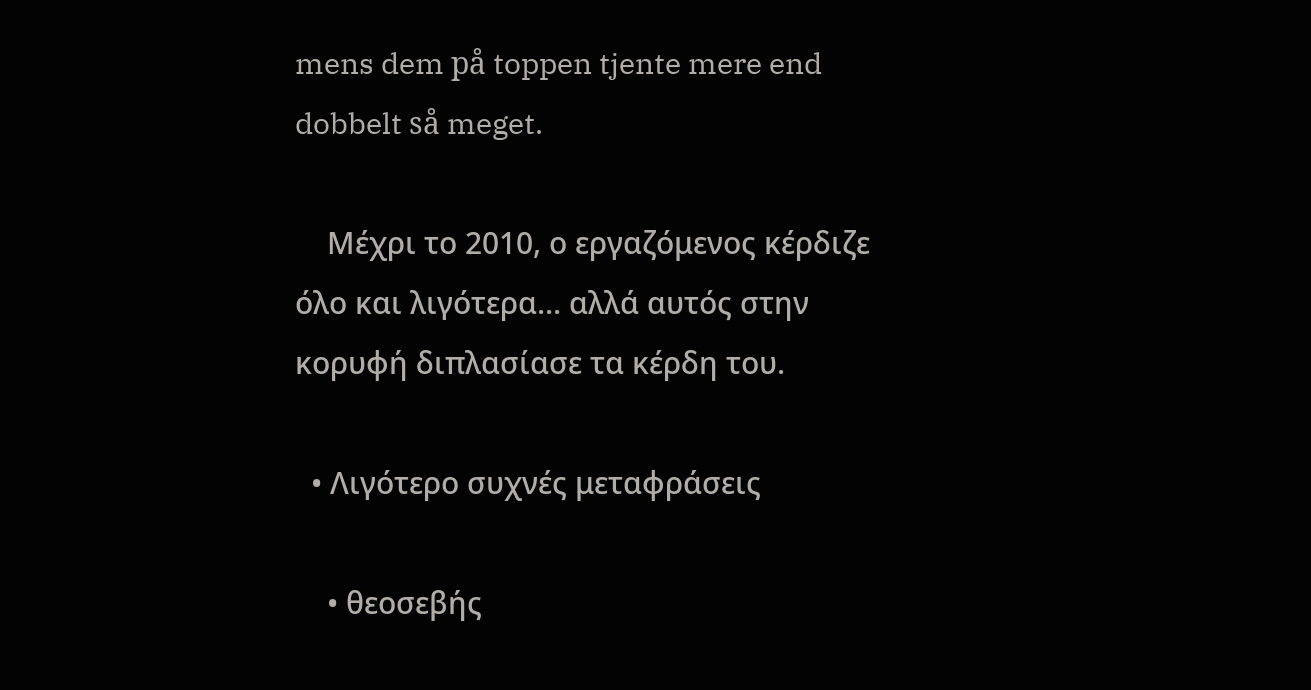mens dem på toppen tjente mere end dobbelt så meget.

    Μέχρι το 2010, ο εργαζόμενος κέρδιζε όλο και λιγότερα... αλλά αυτός στην κορυφή διπλασίασε τα κέρδη του.

  • Λιγότερο συχνές μεταφράσεις

    • θεοσεβής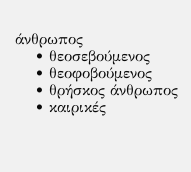άνθρωπος
    • θεοσεβούμενος
    • θεοφοβούμενος
    • θρήσκος άνθρωπος
    • καιρικές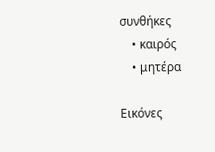συνθήκες
    • καιρός
    • μητέρα

Εικόνες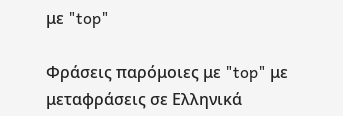με "top"

Φράσεις παρόμοιες με "top" με μεταφράσεις σε Ελληνικά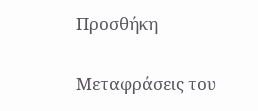Προσθήκη

Μεταφράσεις του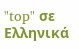"top" σε Ελληνικά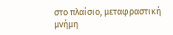στο πλαίσιο, μεταφραστική μνήμη